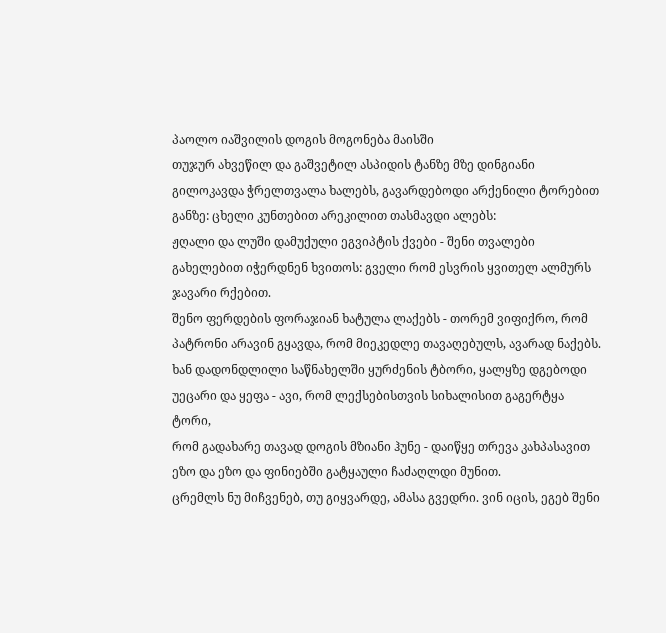პაოლო იაშვილის დოგის მოგონება მაისში
თუჯურ ახვეწილ და გაშვეტილ ასპიდის ტანზე მზე დინგიანი გილოკავდა ჭრელთვალა ხალებს, გავარდებოდი არქენილი ტორებით განზე: ცხელი კუნთებით არეკილით თასმავდი ალებს:
ჟღალი და ლუში დამუქული ეგვიპტის ქვები - შენი თვალები გახელებით იჭერდნენ ხვითოს: გველი რომ ესვრის ყვითელ ალმურს ჯავარი რქებით.
შენო ფერდების ფორაჯიან ხატულა ლაქებს - თორემ ვიფიქრო, რომ პატრონი არავინ გყავდა, რომ მიეკედლე თავაღებულს, ავარად ნაქებს.
ხან დადონდლილი საწნახელში ყურძენის ტბორი, ყალყზე დგებოდი უეცარი და ყეფა - ავი, რომ ლექსებისთვის სიხალისით გაგერტყა ტორი,
რომ გადახარე თავად დოგის მზიანი ჰუნე - დაიწყე თრევა კახპასავით ეზო და ეზო და ფინიებში გატყაული ჩაძაღლდი მუნით.
ცრემლს ნუ მიჩვენებ, თუ გიყვარდე, ამასა გვედრი. ვინ იცის, ეგებ შენი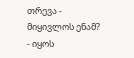თრევა - მიყივლოს ენამ? - იყოს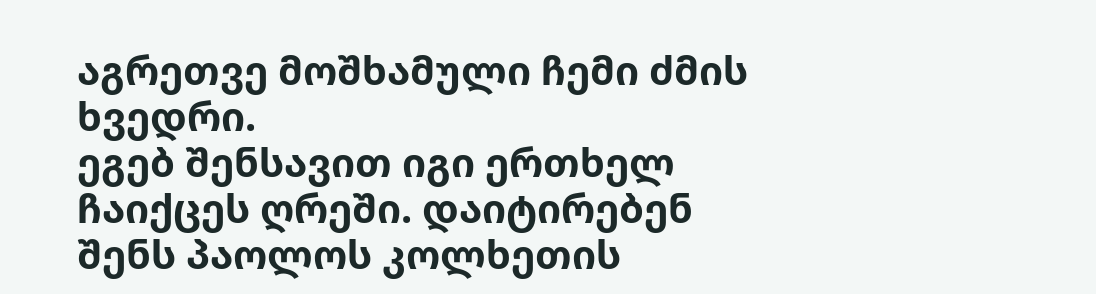აგრეთვე მოშხამული ჩემი ძმის ხვედრი.
ეგებ შენსავით იგი ერთხელ ჩაიქცეს ღრეში. დაიტირებენ შენს პაოლოს კოლხეთის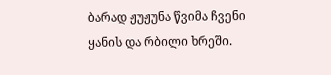ბარად ჟუჟუნა წვიმა ჩვენი ყანის და რბილი ხრეში.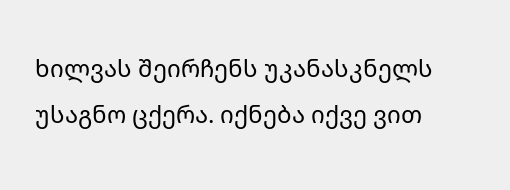ხილვას შეირჩენს უკანასკნელს უსაგნო ცქერა. იქნება იქვე ვით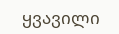ყვავილი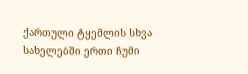ქართული ტყემლის სხვა სახელებში ერთი ჩუმი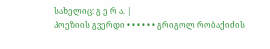სახელიც: გ ე რ ა. |
პოეზიის გვერდი • • • • • • გრიგოლ რობაქიძის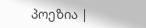პოეზია |